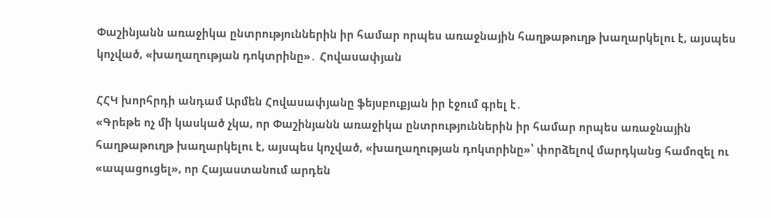Փաշինյանն առաջիկա ընտրություններին իր համար որպես առաջնային հաղթաթուղթ խաղարկելու է, այսպես կոչված, «խաղաղության դոկտրինը»․ Հովասափյան

ՀՀԿ խորհրդի անդամ Արմեն Հովասափյանը ֆեյսբուքյան իր էջում գրել է․
«Գրեթե ոչ մի կասկած չկա, որ Փաշինյանն առաջիկա ընտրություններին իր համար որպես առաջնային հաղթաթուղթ խաղարկելու է, այսպես կոչված, «խաղաղության դոկտրինը»՝ փորձելով մարդկանց համոզել ու «ապացուցել», որ Հայաստանում արդեն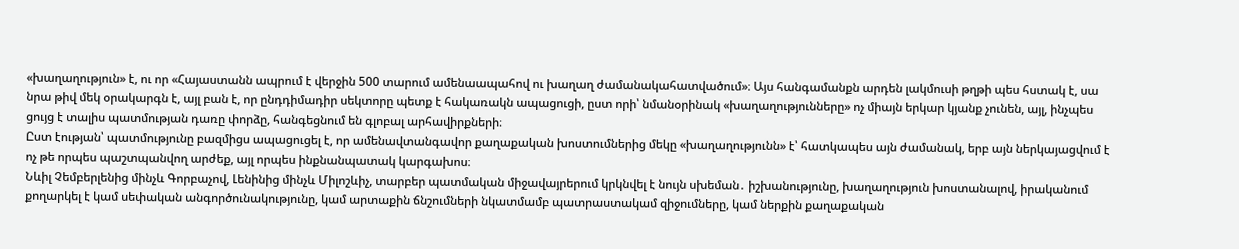«խաղաղություն» է, ու որ «Հայաստանն ապրում է վերջին 500 տարում ամենաապահով ու խաղաղ ժամանակահատվածում»։ Այս հանգամանքն արդեն լակմուսի թղթի պես հստակ է, սա նրա թիվ մեկ օրակարգն է, այլ բան է, որ ընդդիմադիր սեկտորը պետք է հակառակն ապացուցի, ըստ որի՝ նմանօրինակ «խաղաղությունները» ոչ միայն երկար կյանք չունեն, այլ, ինչպես ցույց է տալիս պատմության դառը փորձը, հանգեցնում են գլոբալ արհավիրքների։
Ըստ էության՝ պատմությունը բազմիցս ապացուցել է, որ ամենավտանգավոր քաղաքական խոստումներից մեկը «խաղաղությունն» է՝ հատկապես այն ժամանակ, երբ այն ներկայացվում է ոչ թե որպես պաշտպանվող արժեք, այլ որպես ինքնանպատակ կարգախոս։
Նևիլ Չեմբերլենից մինչև Գորբաչով, Լենինից մինչև Միլոշևիչ, տարբեր պատմական միջավայրերում կրկնվել է նույն սխեման․ իշխանությունը, խաղաղություն խոստանալով, իրականում քողարկել է կամ սեփական անգործունակությունը, կամ արտաքին ճնշումների նկատմամբ պատրաստակամ զիջումները, կամ ներքին քաղաքական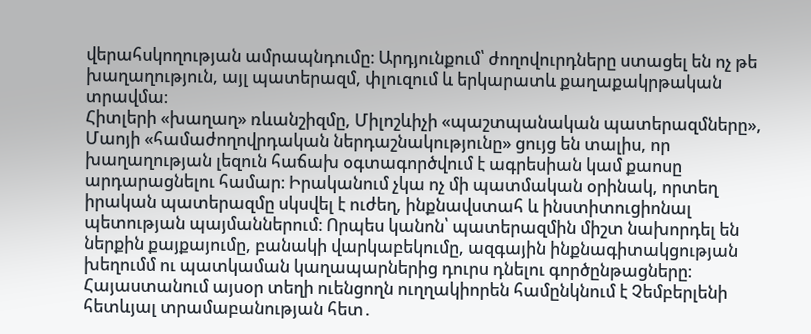վերահսկողության ամրապնդումը։ Արդյունքում՝ ժողովուրդները ստացել են ոչ թե խաղաղություն, այլ պատերազմ, փլուզում և երկարատև քաղաքակրթական տրավմա։
Հիտլերի «խաղաղ» ռևանշիզմը, Միլոշևիչի «պաշտպանական պատերազմները», Մաոյի «համաժողովրդական ներդաշնակությունը» ցույց են տալիս, որ խաղաղության լեզուն հաճախ օգտագործվում է ագրեսիան կամ քաոսը արդարացնելու համար։ Իրականում չկա ոչ մի պատմական օրինակ, որտեղ իրական պատերազմը սկսվել է ուժեղ, ինքնավստահ և ինստիտուցիոնալ պետության պայմաններում։ Որպես կանոն՝ պատերազմին միշտ նախորդել են ներքին քայքայումը, բանակի վարկաբեկումը, ազգային ինքնագիտակցության խեղումմ ու պատկաման կաղապարներից դուրս դնելու գործընթացները։
Հայաստանում այսօր տեղի ուենցողն ուղղակիորեն համընկնում է Չեմբերլենի հետևյալ տրամաբանության հետ․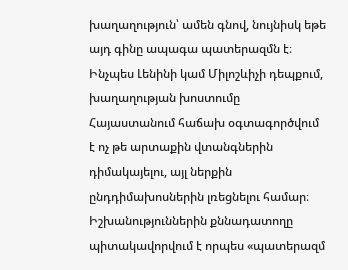խաղաղություն՝ ամեն գնով, նույնիսկ եթե այդ գինը ապագա պատերազմն է։
Ինչպես Լենինի կամ Միլոշևիչի դեպքում, խաղաղության խոստումը Հայաստանում հաճախ օգտագործվում է ոչ թե արտաքին վտանգներին դիմակայելու, այլ ներքին ընդդիմախոսներին լռեցնելու համար։ Իշխանություններին քննադատողը պիտակավորվում է որպես «պատերազմ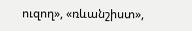ուզող», «ռևանշիստ»,